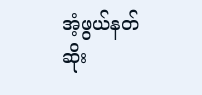အံ့ဖွယ်နတ်ဆိုး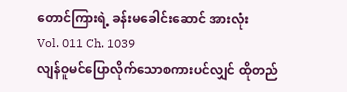တောင်ကြားရဲ့ ခန်းမခေါင်းဆောင် အားလုံး
Vol. 011 Ch. 1039
လျန်ဝူမင်ပြောလိုက်သောစကားပင်လျှင် ထိုတည်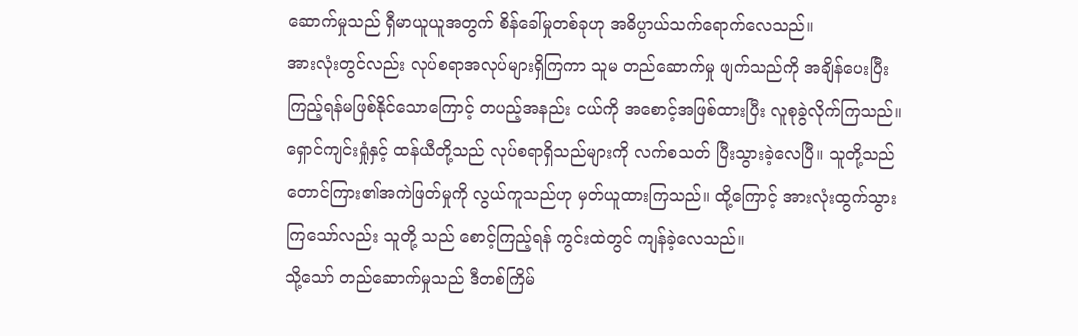ဆောက်မှုသည် ရှီမာယူယူအတွက် စိန်ခေါ်မှုတစ်ခုဟု အဓိပ္ပာယ်သက်ရောက်လေသည်။
အားလုံးတွင်လည်း လုပ်စရာအလုပ်များရှိကြကာ သူမ တည်ဆောက်မှု ဖျက်သည်ကို အချိန်ပေးပြီးကြည့်ရန်မဖြစ်နိုင်သောကြောင့် တပည့်အနည်း ငယ်ကို အစောင့်အဖြစ်ထားပြီး လူစုခွဲလိုက်ကြသည်။
ရှောင်ကျင်းရှုံနှင့် ထန်ယီတို့သည် လုပ်စရာရှိသည်များကို လက်စသတ် ပြီးသွားခဲ့လေပြီ။ သူတို့သည် တောင်ကြား၏အကဲဖြတ်မှုကို လွယ်ကူသည်ဟု မှတ်ယူထားကြသည်။ ထို့ကြောင့် အားလုံးထွက်သွားကြသော်လည်း သူတို့ သည် စောင့်ကြည့်ရန် ကွင်းထဲတွင် ကျန်ခဲ့လေသည်။
သို့သော် တည်ဆောက်မှုသည် ဒီတစ်ကြိမ်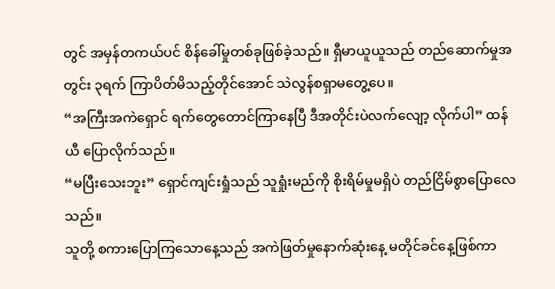တွင် အမှန်တကယ်ပင် စိန်ခေါ်မှုတစ်ခုဖြစ်ခဲ့သည်။ ရှီမာယူယူသည် တည်ဆောက်မှုအတွင်း ၃ရက် ကြာပိတ်မိသည့်တိုင်အောင် သဲလွန်စရှာမတွေ့ပေ။
“အကြီးအကဲရှောင် ရက်တွေတောင်ကြာနေပြီ ဒီအတိုင်းပဲလက်လျော့ လိုက်ပါ” ထန်ယီ ပြောလိုက်သည်။
“မပြီးသေးဘူး” ရှောင်ကျင်းရှုံသည် သူရှုံးမည်ကို စိုးရိမ်မှုမရှိပဲ တည်ငြိမ်စွာပြောလေသည်။
သူတို့ စကားပြောကြသောနေ့သည် အကဲဖြတ်မှုနောက်ဆုံးနေ့ မတိုင်ခင်နေ့ဖြစ်ကာ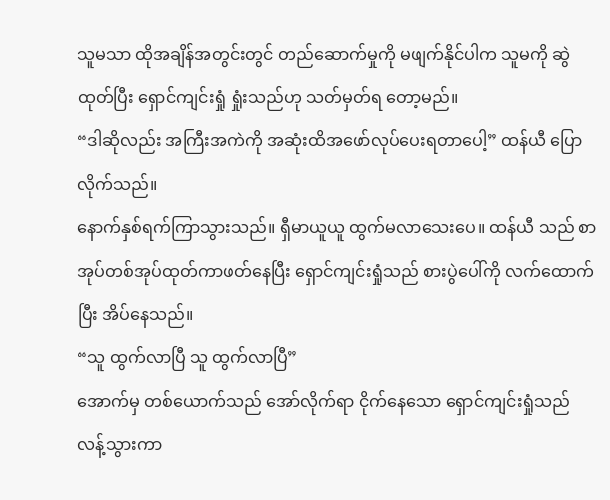သူမသာ ထိုအချိန်အတွင်းတွင် တည်ဆောက်မှုကို မဖျက်နိုင်ပါက သူမကို ဆွဲထုတ်ပြီး ရှောင်ကျင်းရှုံ ရှုံးသည်ဟု သတ်မှတ်ရ တော့မည်။
“ဒါဆိုလည်း အကြီးအကဲကို အဆုံးထိအဖော်လုပ်ပေးရတာပေါ့” ထန်ယီ ပြောလိုက်သည်။
နောက်နှစ်ရက်ကြာသွားသည်။ ရှီမာယူယူ ထွက်မလာသေးပေ။ ထန်ယီ သည် စာအုပ်တစ်အုပ်ထုတ်ကာဖတ်နေပြီး ရှောင်ကျင်းရှုံသည် စားပွဲပေါ်ကို လက်ထောက်ပြီး အိပ်နေသည်။
“သူ ထွက်လာပြီ သူ ထွက်လာပြီ”
အောက်မှ တစ်ယောက်သည် အော်လိုက်ရာ ငိုက်နေသော ရှောင်ကျင်းရှုံသည် လန့်သွားကာ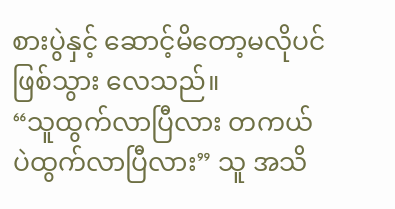စားပွဲနှင့် ဆောင့်မိတော့မလိုပင်ဖြစ်သွား လေသည်။
“သူထွက်လာပြီလား တကယ်ပဲထွက်လာပြီလား” သူ အသိ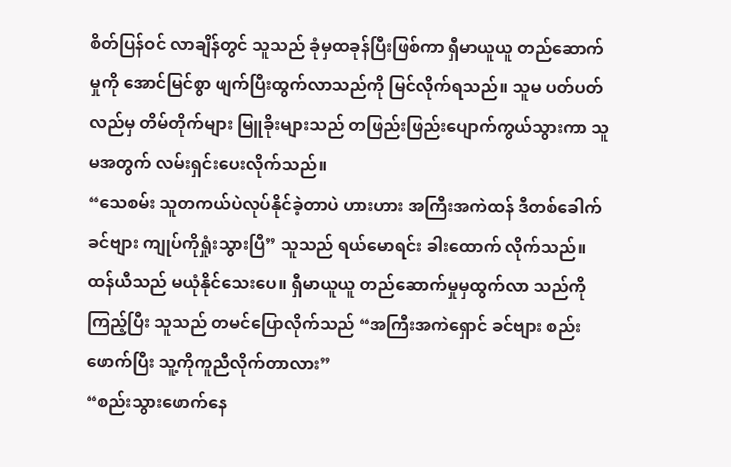စိတ်ပြန်ဝင် လာချိန်တွင် သူသည် ခုံမှထခုန်ပြီးဖြစ်ကာ ရှီမာယူယူ တည်ဆောက်မှုကို အောင်မြင်စွာ ဖျက်ပြီးထွက်လာသည်ကို မြင်လိုက်ရသည်။ သူမ ပတ်ပတ် လည်မှ တိမ်တိုက်များ မြူခိုးများသည် တဖြည်းဖြည်းပျောက်ကွယ်သွားကာ သူမအတွက် လမ်းရှင်းပေးလိုက်သည်။
“သေစမ်း သူတကယ်ပဲလုပ်နိုင်ခဲ့တာပဲ ဟားဟား အကြီးအကဲထန် ဒီတစ်ခေါက် ခင်ဗျား ကျုပ်ကိုရှုံးသွားပြီ” သူသည် ရယ်မောရင်း ခါးထောက် လိုက်သည်။
ထန်ယီသည် မယုံနိုင်သေးပေ။ ရှီမာယူယူ တည်ဆောက်မှုမှထွက်လာ သည်ကို ကြည့်ပြီး သူသည် တမင်ပြောလိုက်သည် “အကြီးအကဲရှောင် ခင်ဗျား စည်းဖောက်ပြီး သူ့ကိုကူညီလိုက်တာလား”
“စည်းသွားဖောက်နေ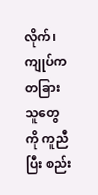လိုက်၊ ကျုပ်က တခြားသူတွေကို ကူညီပြီး စည်း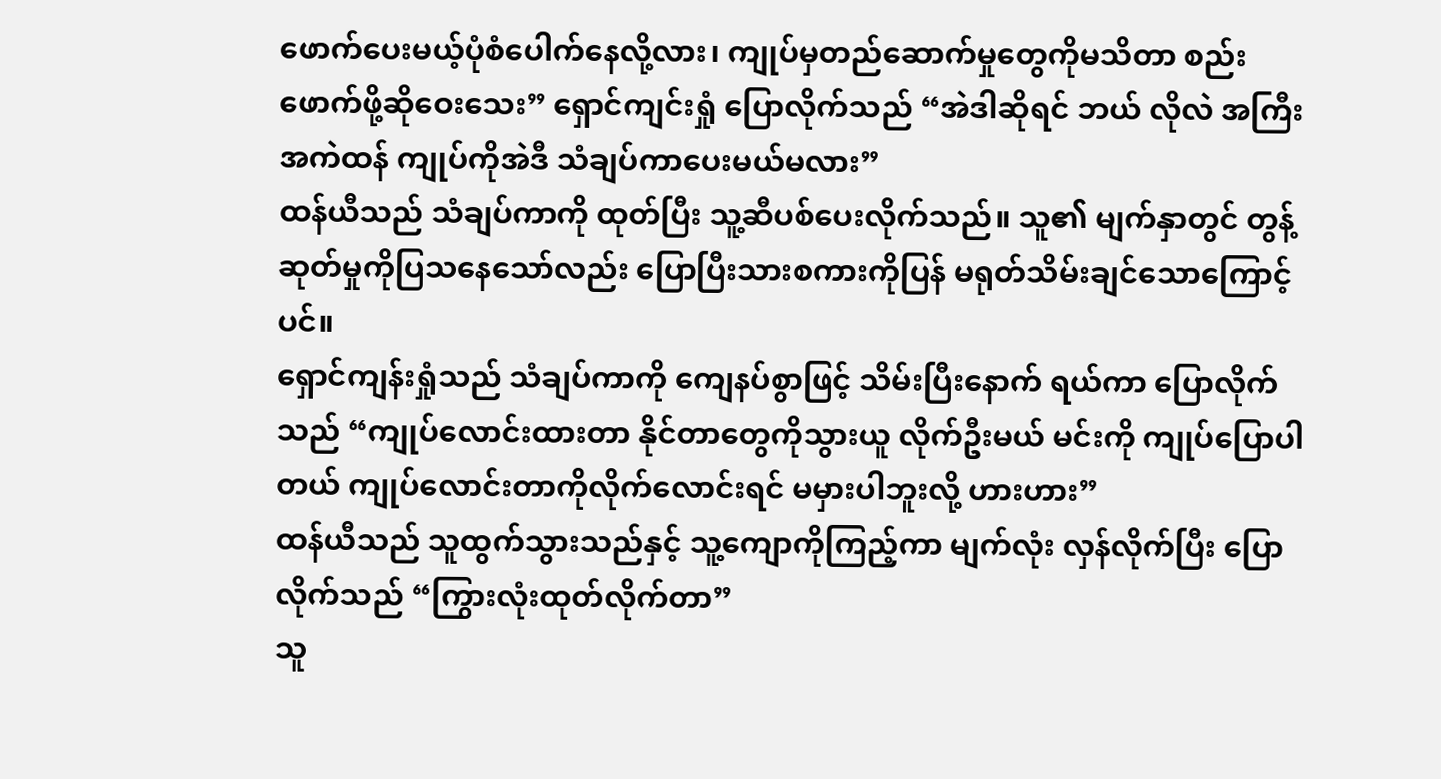ဖောက်ပေးမယ့်ပုံစံပေါက်နေလို့လား၊ ကျုပ်မှတည်ဆောက်မှုတွေကိုမသိတာ စည်းဖောက်ဖို့ဆိုဝေးသေး” ရှောင်ကျင်းရှုံ ပြောလိုက်သည် “အဲဒါဆိုရင် ဘယ် လိုလဲ အကြီးအကဲထန် ကျုပ်ကိုအဲဒီ သံချပ်ကာပေးမယ်မလား”
ထန်ယီသည် သံချပ်ကာကို ထုတ်ပြီး သူ့ဆီပစ်ပေးလိုက်သည်။ သူ၏ မျက်နှာတွင် တွန့်ဆုတ်မှုကိုပြသနေသော်လည်း ပြောပြီးသားစကားကိုပြန် မရုတ်သိမ်းချင်သောကြောင့်ပင်။
ရှောင်ကျန်းရှုံသည် သံချပ်ကာကို ကျေနပ်စွာဖြင့် သိမ်းပြီးနောက် ရယ်ကာ ပြောလိုက်သည် “ကျုပ်လောင်းထားတာ နိုင်တာတွေကိုသွားယူ လိုက်ဦးမယ် မင်းကို ကျုပ်ပြောပါတယ် ကျုပ်လောင်းတာကိုလိုက်လောင်းရင် မမှားပါဘူးလို့ ဟားဟား”
ထန်ယီသည် သူထွက်သွားသည်နှင့် သူ့ကျောကိုကြည့်ကာ မျက်လုံး လှန်လိုက်ပြီး ပြောလိုက်သည် “ကြွားလုံးထုတ်လိုက်တာ”
သူ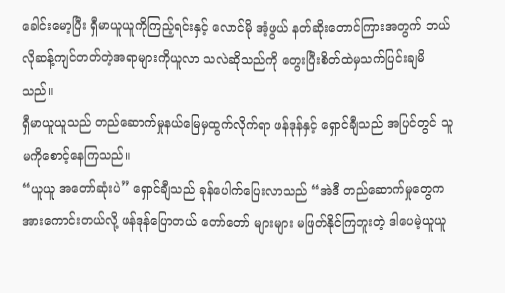ခေါင်းမော့ပြီး ရှီမာယူယူကိုကြည့်ရင်းနှင့် လောင်မို အံ့ဖွယ် နတ်ဆိုးတောင်ကြားအတွက် ဘယ်လိုဆန့်ကျင်တတ်တဲ့အရာများကိုယူလာ သလဲဆိုသည်ကို တွေးပြီးစိတ်ထဲမှသက်ပြင်းချမိသည်။
ရှီမာယူယူသည် တည်ဆောက်မှုနယ်မြေမှထွက်လိုက်ရာ ဖန်ဒုန်နှင့် ရှောင်ချီသည် အပြင်တွင် သူမကိုစောင့်နေကြသည်။
“ယူယူ အတော်ဆုံးပဲ” ရှောင်ချီသည် ခုန်ပေါက်ပြေးလာသည် “အဲဒီ တည်ဆောက်မှုတွေက အားကောင်းတယ်လို့ ဖန်ဒုန်ပြောတယ် တော်တော် များများ မဖြတ်နိုင်ကြဘူးတဲ့ ဒါပေမဲ့ယူယူ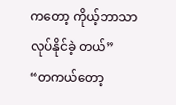ကတော့ ကိုယ့်ဘာသာလုပ်နိုင်ခဲ့ တယ်”
“တကယ်တော့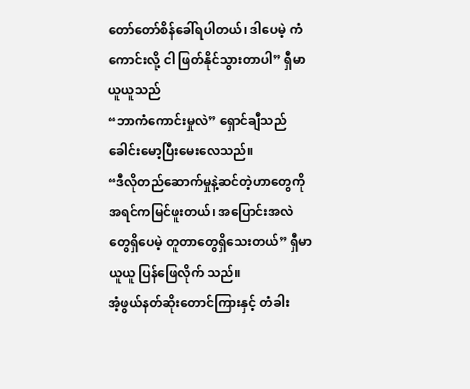တော်တော်စိန်ခေါ်ရပါတယ်၊ ဒါပေမဲ့ ကံကောင်းလို့ ငါ ဖြတ်နိုင်သွားတာပါ” ရှီမာယူယူသည်
“ဘာကံကောင်းမှုလဲ” ရှောင်ချီသည် ခေါင်းမော့ပြီးမေးလေသည်။
“ဒီလိုတည်ဆောက်မှုနဲ့ဆင်တဲ့ဟာတွေကို အရင်ကမြင်ဖူးတယ်၊ အပြောင်းအလဲတွေရှိပေမဲ့ တူတာတွေရှိသေးတယ်” ရှီမာယူယူ ပြန်ဖြေလိုက် သည်။
အံ့ဖွယ်နတ်ဆိုးတောင်ကြားနှင့် တံခါး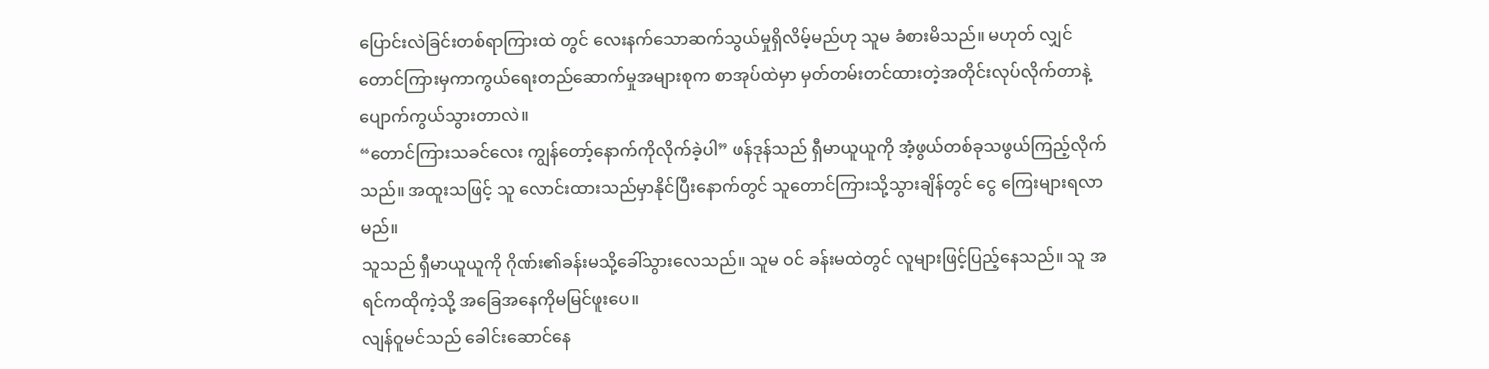ပြောင်းလဲခြင်းတစ်ရာကြားထဲ တွင် လေးနက်သောဆက်သွယ်မှုရှိလိမ့်မည်ဟု သူမ ခံစားမိသည်။ မဟုတ် လျှင် တောင်ကြားမှကာကွယ်ရေးတည်ဆောက်မှုအများစုက စာအုပ်ထဲမှာ မှတ်တမ်းတင်ထားတဲ့အတိုင်းလုပ်လိုက်တာနဲ့ ပျောက်ကွယ်သွားတာလဲ။
“တောင်ကြားသခင်လေး ကျွန်တော့်နောက်ကိုလိုက်ခဲ့ပါ” ဖန်ဒုန်သည် ရှီမာယူယူကို အံ့ဖွယ်တစ်ခုသဖွယ်ကြည့်လိုက်သည်။ အထူးသဖြင့် သူ လောင်းထားသည်မှာနိုင်ပြီးနောက်တွင် သူတောင်ကြားသို့သွားချိန်တွင် ငွေ ကြေးများရလာမည်။
သူသည် ရှီမာယူယူကို ဂိုဏ်း၏ခန်းမသို့ခေါ်သွားလေသည်။ သူမ ဝင် ခန်းမထဲတွင် လူများဖြင့်ပြည့်နေသည်။ သူ အရင်ကထိုကဲ့သို့ အခြေအနေကိုမမြင်ဖူးပေ။
လျန်ဝူမင်သည် ခေါင်းဆောင်နေ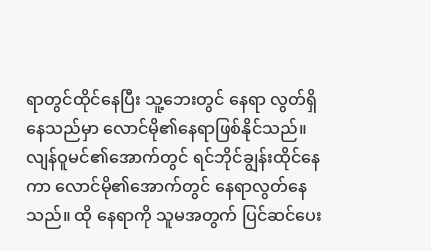ရာတွင်ထိုင်နေပြီး သူ့ဘေးတွင် နေရာ လွတ်ရှိနေသည်မှာ လောင်မို၏နေရာဖြစ်နိုင်သည်။ လျန်ဝူမင်၏အောက်တွင် ရင်ဘိုင်ချွန်းထိုင်နေကာ လောင်မို၏အောက်တွင် နေရာလွတ်နေသည်။ ထို နေရာကို သူမအတွက် ပြင်ဆင်ပေး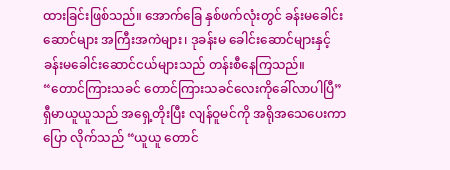ထားခြင်းဖြစ်သည်။ အောက်ခြေ နှစ်ဖက်လုံးတွင် ခန်းမခေါင်းဆောင်များ အကြီးအကဲများ၊ ဒုခန်းမ ခေါင်းဆောင်များနှင့် ခန်းမခေါင်းဆောင်ငယ်များသည် တန်းစီနေကြသည်။
“တောင်ကြားသခင် တောင်ကြားသခင်လေးကိုခေါ်လာပါပြီ”
ရှီမာယူယူသည် အရှေ့တိုးပြီး လျန်ဝူမင်ကို အရိုအသေပေးကာ ပြော လိုက်သည် “ယူယူ တောင်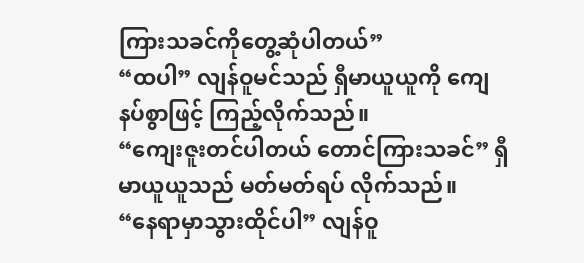ကြားသခင်ကိုတွေ့ဆုံပါတယ်”
“ထပါ” လျန်ဝူမင်သည် ရှီမာယူယူကို ကျေနပ်စွာဖြင့် ကြည့်လိုက်သည်။
“ကျေးဇူးတင်ပါတယ် တောင်ကြားသခင်” ရှီမာယူယူသည် မတ်မတ်ရပ် လိုက်သည်။
“နေရာမှာသွားထိုင်ပါ” လျန်ဝူ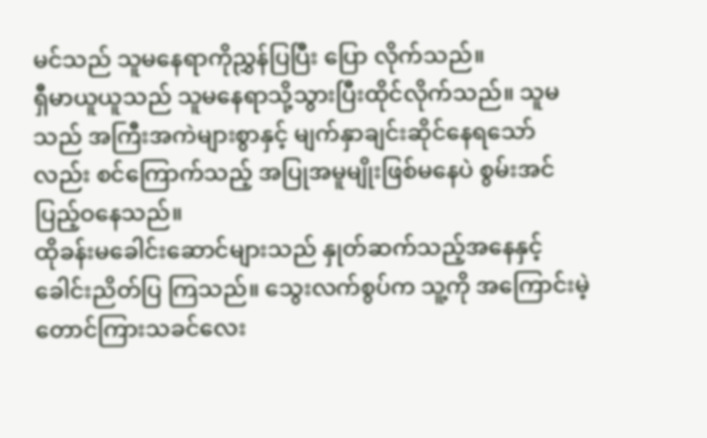မင်သည် သူမနေရာကိုညွှန်ပြပြီး ပြော လိုက်သည်။
ရှီမာယူယူသည် သူမနေရာသို့သွားပြီးထိုင်လိုက်သည်။ သူမသည် အကြီးအကဲများစွာနှင့် မျက်နှာချင်းဆိုင်နေရသော်လည်း စင်ကြောက်သည့် အပြုအမူမျိုးဖြစ်မနေပဲ စွမ်းအင်ပြည့်ဝနေသည်။
ထိုခန်းမခေါင်းဆောင်များသည် နှုတ်ဆက်သည့်အနေနှင့် ခေါင်းညိတ်ပြ ကြသည်။ သွေးလက်စွပ်က သူ့ကို အကြောင်းမဲ့ တောင်ကြားသခင်လေး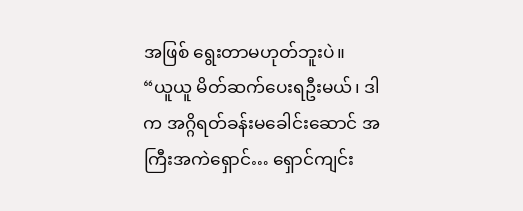အဖြစ် ရွေးတာမဟုတ်ဘူးပဲ။
“ယူယူ မိတ်ဆက်ပေးရဦးမယ်၊ ဒါက အဂ္ဂိရတ်ခန်းမခေါင်းဆောင် အကြီးအကဲရှောင်… ရှောင်ကျင်း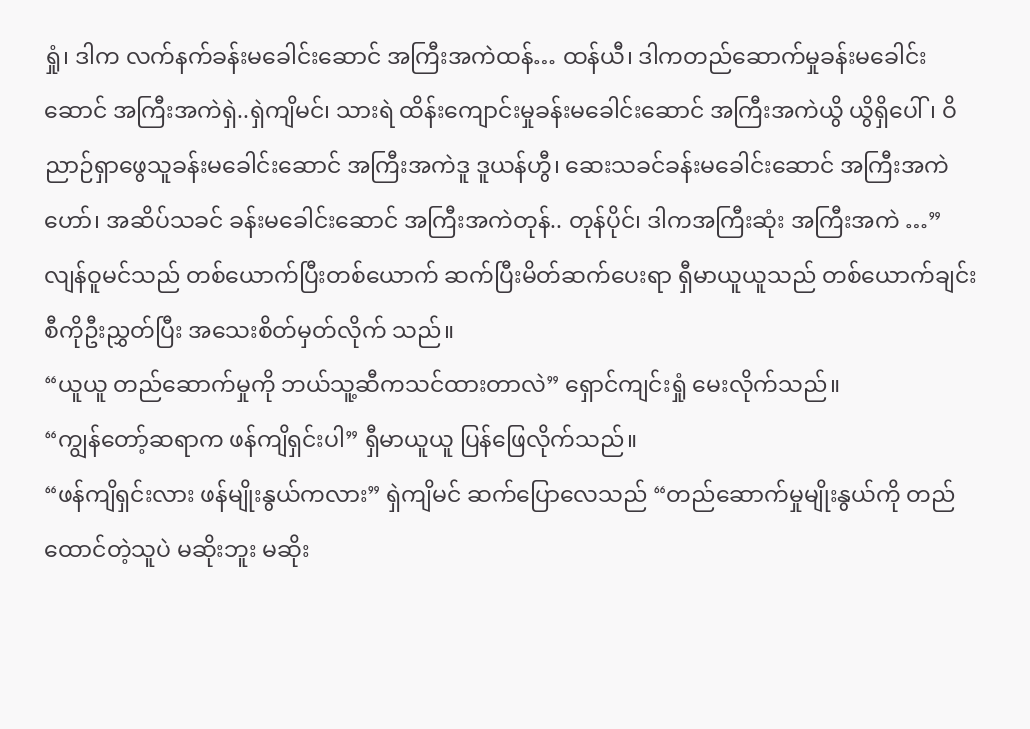ရှုံ၊ ဒါက လက်နက်ခန်းမခေါင်းဆောင် အကြီးအကဲထန်… ထန်ယီ၊ ဒါကတည်ဆောက်မှုခန်းမခေါင်းဆောင် အကြီးအကဲရှဲ..ရှဲကျိမင်၊ သားရဲ ထိန်းကျောင်းမှုခန်းမခေါင်းဆောင် အကြီးအကဲယွိ ယွိရှိပေါ်၊ ဝိညာဉ်ရှာဖွေသူခန်းမခေါင်းဆောင် အကြီးအကဲဒူ ဒူယန်ဟွီ၊ ဆေးသခင်ခန်းမခေါင်းဆောင် အကြီးအကဲဟော်၊ အဆိပ်သခင် ခန်းမခေါင်းဆောင် အကြီးအကဲတုန်.. တုန်ပိုင်၊ ဒါကအကြီးဆုံး အကြီးအကဲ …”
လျန်ဝူမင်သည် တစ်ယောက်ပြီးတစ်ယောက် ဆက်ပြီးမိတ်ဆက်ပေးရာ ရှီမာယူယူသည် တစ်ယောက်ချင်းစီကိုဦးညွှတ်ပြီး အသေးစိတ်မှတ်လိုက် သည်။
“ယူယူ တည်ဆောက်မှုကို ဘယ်သူ့ဆီကသင်ထားတာလဲ” ရှောင်ကျင်းရှုံ မေးလိုက်သည်။
“ကျွန်တော့်ဆရာက ဖန်ကျိရှင်းပါ” ရှီမာယူယူ ပြန်ဖြေလိုက်သည်။
“ဖန်ကျိရှင်းလား ဖန်မျိုးနွယ်ကလား” ရှဲကျိမင် ဆက်ပြောလေသည် “တည်ဆောက်မှုမျိုးနွယ်ကို တည်ထောင်တဲ့သူပဲ မဆိုးဘူး မဆိုး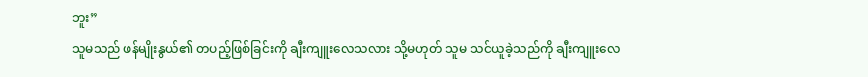ဘူး”
သူမသည် ဖန်မျိုးနွယ်၏ တပည့်ဖြစ်ခြင်းကို ချီးကျူးလေသလား သို့မဟုတ် သူမ သင်ယူခဲ့သည်ကို ချီးကျူးလေ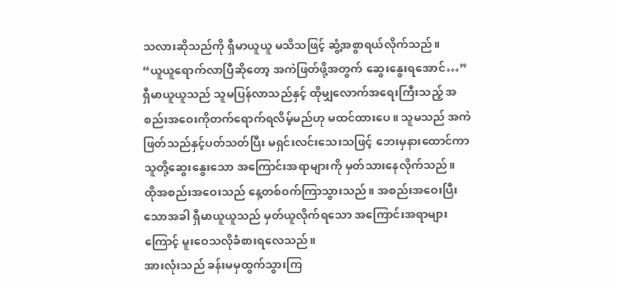သလားဆိုသည်ကို ရှီမာယူယူ မသိသဖြင့် ဆွံ့အစွာရယ်လိုက်သည်။
“ယူယူရောက်လာပြီဆိုတော့ အကဲဖြတ်ဖို့အတွက် ဆွေးနွေးရအောင်…”
ရှီမာယူယူသည် သူမပြန်လာသည်နှင့် ထိုမျှလောက်အရေးကြီးသည့် အစည်းအဝေးကိုတက်ရောက်ရလိမ့်မည်ဟု မထင်ထားပေ။ သူမသည် အကဲ ဖြတ်သည်နှင့်ပတ်သတ်ပြီး မရှင်းလင်းသေးသဖြင့် ဘေးမှနားထောင်ကာ သူတို့ဆွေးနွေးသော အကြောင်းအရာများကို မှတ်သားနေလိုက်သည်။
ထိုအစည်းအဝေးသည် နေ့တစ်ဝက်ကြာသွားသည်။ အစည်းအဝေးပြီး သောအခါ ရှီမာယူယူသည် မှတ်ယူလိုက်ရသော အကြောင်းအရာများကြောင့် မူးဝေသလိုခံစားရလေသည်။
အားလုံးသည် ခန်းမမှထွက်သွားကြ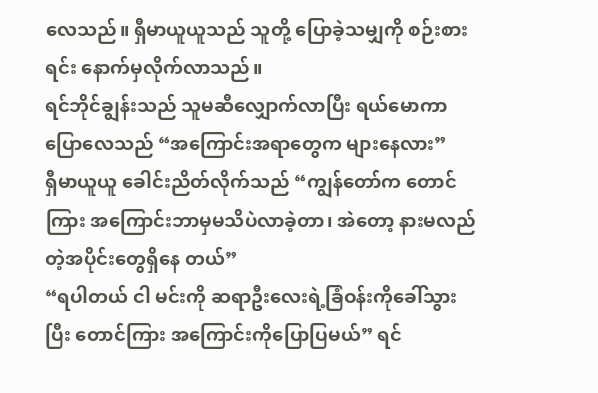လေသည်။ ရှီမာယူယူသည် သူတို့ ပြောခဲ့သမျှကို စဉ်းစားရင်း နောက်မှလိုက်လာသည်။
ရင်ဘိုင်ချွန်းသည် သူမဆီလျှောက်လာပြီး ရယ်မောကာ ပြောလေသည် “အကြောင်းအရာတွေက များနေလား”
ရှီမာယူယူ ခေါင်းညိတ်လိုက်သည် “ကျွန်တော်က တောင်ကြား အကြောင်းဘာမှမသိပဲလာခဲ့တာ၊ အဲတော့ နားမလည်တဲ့အပိုင်းတွေရှိနေ တယ်”
“ရပါတယ် ငါ မင်းကို ဆရာဦးလေးရဲ့ခြံဝန်းကိုခေါ်သွားပြီး တောင်ကြား အကြောင်းကိုပြောပြမယ်” ရင်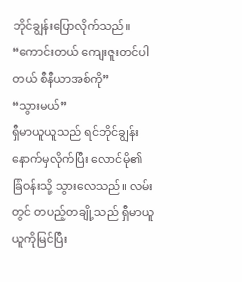ဘိုင်ချွန်းပြောလိုက်သည်။
“ကောင်းတယ် ကျေးဇူးတင်ပါတယ် စီနီယာအစ်ကို”
“သွားမယ်”
ရှီမာယူယူသည် ရင်ဘိုင်ချွန်းနောက်မှလိုက်ပြီး လောင်မို၏ ခြံဝန်းသို့ သွားလေသည်။ လမ်းတွင် တပည့်တချို့သည် ရှီမာယူယူကိုမြင်ပြီး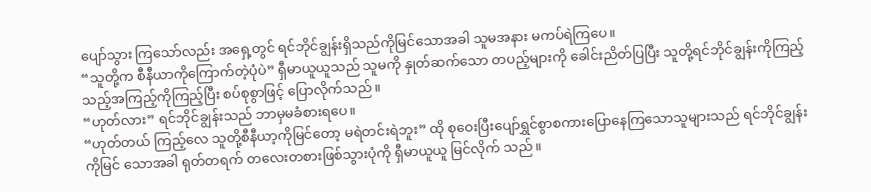ပျော်သွား ကြသော်လည်း အရှေ့တွင် ရင်ဘိုင်ချွန်းရှိသည်ကိုမြင်သောအခါ သူမအနား မကပ်ရဲကြပေ။
“သူတို့က စီနီယာကိုကြောက်တဲ့ပုံပဲ” ရှီမာယူယူသည် သူမကို နှုတ်ဆက်သော တပည့်များကို ခေါင်းညိတ်ပြပြီး သူတို့ရင်ဘိုင်ချွန်းကိုကြည့် သည့်အကြည့်ကိုကြည့်ပြီး စပ်စုစွာဖြင့် ပြောလိုက်သည်။
“ဟုတ်လား” ရင်ဘိုင်ချွန်းသည် ဘာမှမခံစားရပေ။
“ဟုတ်တယ် ကြည့်လေ သူတို့စီနီယာ့ကိုမြင်တော့ မရဲတင်းရဲဘူး” ထို စုဝေးပြီးပျော်ရွှင်စွာစကားပြောနေကြသောသူများသည် ရင်ဘိုင်ချွန်းကိုမြင် သောအခါ ရုတ်တရက် တလေးတစားဖြစ်သွားပုံကို ရှီမာယူယူ မြင်လိုက် သည်။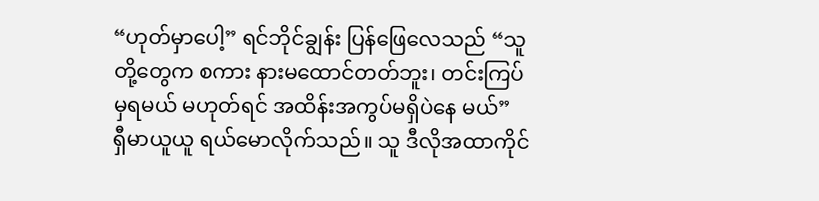“ဟုတ်မှာပေါ့” ရင်ဘိုင်ချွန်း ပြန်ဖြေလေသည် “သူတို့တွေက စကား နားမထောင်တတ်ဘူး၊ တင်းကြပ်မှရမယ် မဟုတ်ရင် အထိန်းအကွပ်မရှိပဲနေ မယ်”
ရှီမာယူယူ ရယ်မောလိုက်သည်။ သူ ဒီလိုအထာကိုင်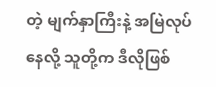တဲ့ မျက်နှာကြီးနဲ့ အမြဲလုပ်နေလို့ သူတို့က ဒီလိုဖြစ်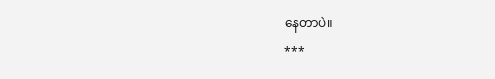နေတာပဲ။
***